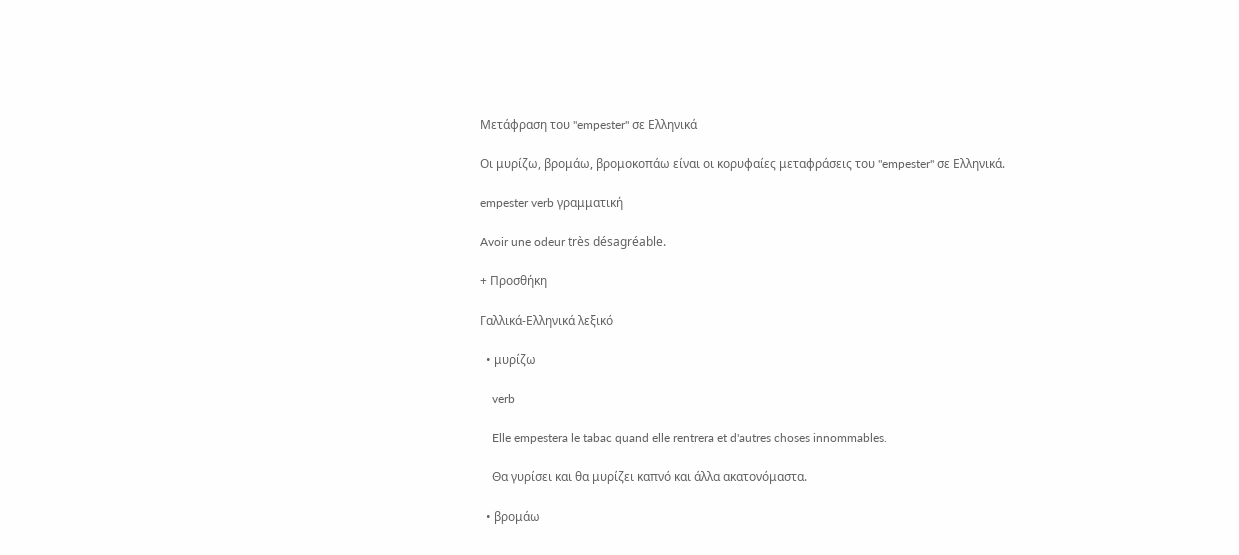Μετάφραση του "empester" σε Ελληνικά

Οι μυρίζω, βρομάω, βρομοκοπάω είναι οι κορυφαίες μεταφράσεις του "empester" σε Ελληνικά.

empester verb γραμματική

Avoir une odeur très désagréable.

+ Προσθήκη

Γαλλικά-Ελληνικά λεξικό

  • μυρίζω

    verb

    Elle empestera le tabac quand elle rentrera et d'autres choses innommables.

    Θα γυρίσει και θα μυρίζει καπνό και άλλα ακατονόμαστα.

  • βρομάω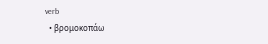verb
  • βρομοκοπάω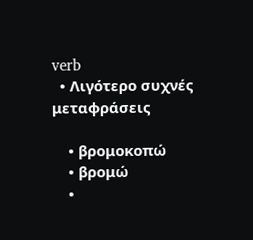verb
  • Λιγότερο συχνές μεταφράσεις

    • βρομοκοπώ
    • βρομώ
    •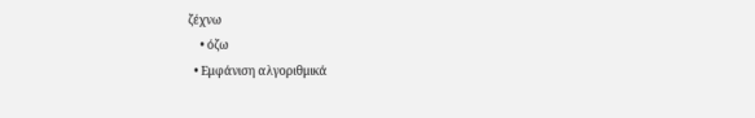ζέχνω
    • όζω
  • Εμφάνιση αλγοριθμικά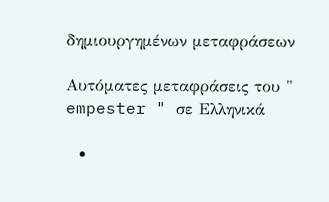δημιουργημένων μεταφράσεων

Αυτόματες μεταφράσεις του " empester " σε Ελληνικά

  •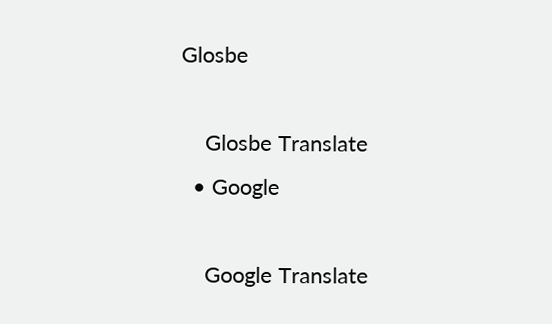Glosbe

    Glosbe Translate
  • Google

    Google Translate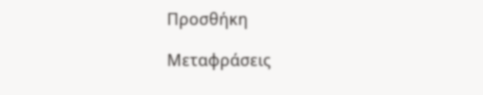Προσθήκη

Μεταφράσεις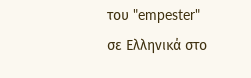του "empester" σε Ελληνικά στο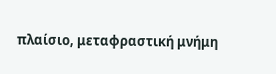πλαίσιο, μεταφραστική μνήμη